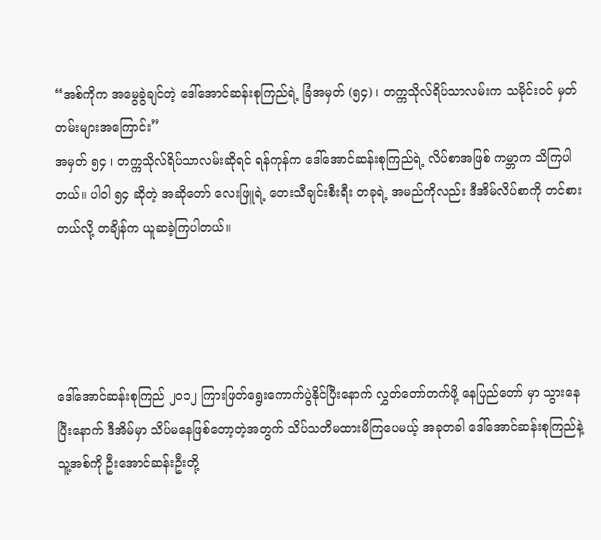“အစ်ကိုက အမွေခွဲချင်တဲ့ ဒေါ်အောင်ဆန်းစုကြည်ရဲ့ ခြံအမှတ် (၅၄) ၊ တက္ကသိုလ်ရိပ်သာလမ်းက သမိုင်းဝင် မှတ်တမ်းများအကြောင်း”
အမှတ် ၅၄ ၊ တက္ကသိုလ်ရိပ်သာလမ်းဆိုရင် ရန်ကုန်က ဒေါ်အောင်ဆန်းစုကြည်ရဲ့ လိပ်စာအဖြစ် ကမ္ဘာက သိကြပါတယ်။ ပါဝါ ၅၄ ဆိုတဲ့ အဆိုတော် လေးဖြူရဲ့ တေးသီချင်းစီးရီး တခုရဲ့ အမည်ကိုလည်း ဒီအိမ်လိပ်စာကို တင်စားတယ်လို့ တချိန်က ယူဆခဲ့ကြပါတယ်။




ဒေါ်အောင်ဆန်းစုကြည် ၂ဝ၁၂ ကြားဖြတ်ရွေးကောက်ပွဲနိုင်ပြီးနောက် လွှတ်တော်တက်ဖို့ နေပြည်တော် မှာ သွားနေပြီးနောက် ဒီအိမ်မှာ သိပ်မနေဖြစ်တော့တဲ့အတွက် သိပ်သတိမထားမိကြပေမယ့် အခုတခါ ဒေါ်အောင်ဆန်းစုကြည်နဲ့ သူ့အစ်ကို ဦးအောင်ဆန်းဦးတို့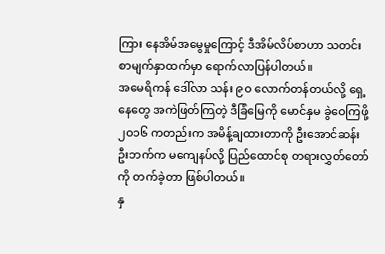ကြား နေအိမ်အမွေမှုကြောင့် ဒီအိမ်လိပ်စာဟာ သတင်းစာမျက်နှာထက်မှာ ရောက်လာပြန်ပါတယ်။
အမေရိကန် ဒေါ်လာ သန်း ၉ဝ လောက်တန်တယ်လို့ ရှေ့နေတွေ အကဲဖြတ်ကြတဲ့ ဒီခြံမြေကို မောင်နှမ ခွဲဝေကြဖို့ ၂ဝ၁၆ ကတည်းက အမိန့်ချထားတာကို ဦးအောင်ဆန်းဦးဘက်က မကျေနပ်လို့ ပြည်ထောင်စု တရားလွှတ်တော်ကို တက်ခဲ့တာ ဖြစ်ပါတယ်။
နှ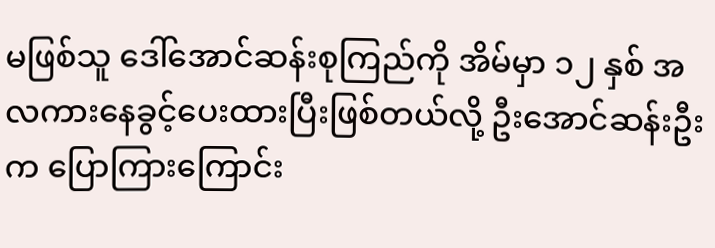မဖြစ်သူ ဒေါ်အောင်ဆန်းစုကြည်ကို အိမ်မှာ ၁၂ နှစ် အလကားနေခွင့်ပေးထားပြီးဖြစ်တယ်လို့ ဦးအောင်ဆန်းဦးက ပြောကြားကြောင်း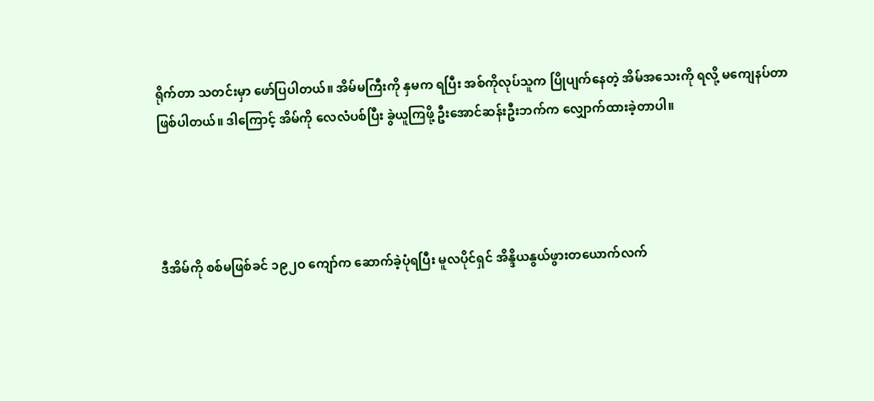ရိုက်တာ သတင်းမှာ ဖော်ပြပါတယ်။ အိမ်မကြီးကို နှမက ရပြီး အစ်ကိုလုပ်သူက ပြိုပျက်နေတဲ့ အိမ်အသေးကို ရလို့ မကျေနပ်တာ ဖြစ်ပါတယ်။ ဒါကြောင့် အိမ်ကို လေလံပစ်ပြီး ခွဲယူကြဖို့ ဦးအောင်ဆန်းဦးဘက်က လျှောက်ထားခဲ့တာပါ။




ဒီအိမ်ကို စစ်မဖြစ်ခင် ၁၉၂ဝ ကျော်က ဆောက်ခဲ့ပုံရပြီး မူလပိုင်ရှင် အိန္ဒိယနွယ်ဖွားတယောက်လက်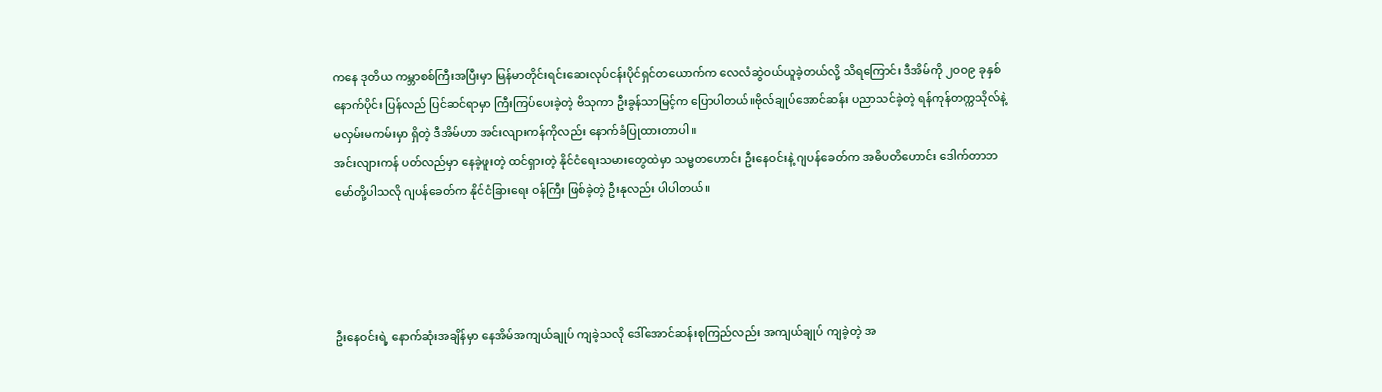ကနေ ဒုတိယ ကမ္ဘာစစ်ကြီးအပြီးမှာ မြန်မာတိုင်းရင်းဆေးလုပ်ငန်းပိုင်ရှင်တယောက်က လေလံဆွဲဝယ်ယူခဲ့တယ်လို့ သိရကြောင်း ဒီအိမ်ကို ၂ဝဝ၉ ခုနှစ်နောက်ပိုင်း ပြန်လည် ပြင်ဆင်ရာမှာ ကြီးကြပ်ပေးခဲ့တဲ့ ဗိသုကာ ဦးခွန်သာမြင့်က ပြောပါတယ်။ဗိုလ်ချုပ်အောင်ဆန်း ပညာသင်ခဲ့တဲ့ ရန်ကုန်တက္ကသိုလ်နဲ့ မလှမ်းမကမ်းမှာ ရှိတဲ့ ဒီအိမ်ဟာ အင်းလျားကန်ကိုလည်း နောက်ခံပြုထားတာပါ။
အင်းလျားကန် ပတ်လည်မှာ နေခဲ့ဖူးတဲ့ ထင်ရှားတဲ့ နိုင်ငံရေးသမားတွေထဲမှာ သမ္မတဟောင်း ဦးနေဝင်းနဲ့ ဂျပန်ခေတ်က အဓိပတိဟောင်း ဒေါက်တာဘမော်တို့ပါသလို ဂျပန်ခေတ်က နိုင်ငံခြားရေး ဝန်ကြီး ဖြစ်ခဲ့တဲ့ ဦးနုလည်း ပါပါတယ်။




ဦးနေဝင်းရဲ့ နောက်ဆုံးအချိန်မှာ နေအိမ်အကျယ်ချုပ် ကျခဲ့သလို ဒေါ်အောင်ဆန်းစုကြည်လည်း အကျယ်ချုပ် ကျခဲ့တဲ့ အ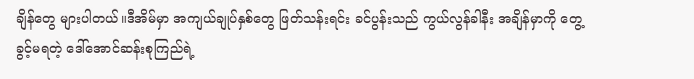ချိန်တွေ များပါတယ်။ဒီအိမ်မှာ အကျယ်ချုပ်နှစ်တွေ ဖြတ်သန်းရင်း ခင်ပွန်းသည် ကွယ်လွန်ခါနီး အချိန်မှာကို တွေ့ခွင့်မရတဲ့ ဒေါ်အောင်ဆန်းစုကြည်ရဲ့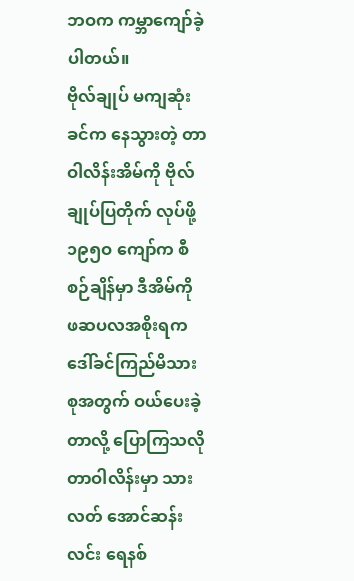ဘဝက ကမ္ဘာကျော်ခဲ့ပါတယ်။
ဗိုလ်ချုပ် မကျဆုံးခင်က နေသွားတဲ့ တာဝါလိန်းအိမ်ကို ဗိုလ်ချုပ်ပြတိုက် လုပ်ဖို့ ၁၉၅ဝ ကျော်က စီစဉ်ချိန်မှာ ဒီအိမ်ကို ဖဆပလအစိုးရက ဒေါ်ခင်ကြည်မိသားစုအတွက် ဝယ်ပေးခဲ့တာလို့ ပြောကြသလို တာဝါလိန်းမှာ သားလတ် အောင်ဆန်းလင်း ရေနစ်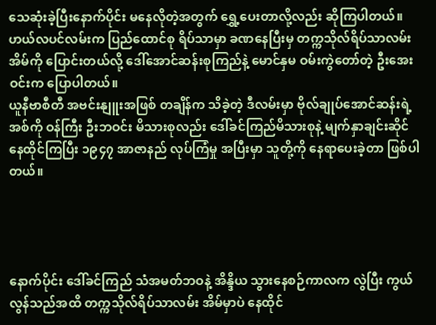သေဆုံးခဲ့ပြီးနောက်ပိုင်း မနေလိုတဲ့အတွက် ရွှေ့ပေးတာလို့လည်း ဆိုကြပါတယ်။
ဟယ်လပင်လမ်းက ပြည်ထောင်စု ရိပ်သာမှာ ခဏနေပြီးမှ တက္ကသိုလ်ရိပ်သာလမ်း အိမ်ကို ပြောင်းတယ်လို့ ဒေါ်အောင်ဆန်းစုကြည်နဲ့ မောင်နှမ ဝမ်းကွဲတော်တဲ့ ဦးအေးဝင်းက ပြောပါတယ်။
ယူနီဗာစီတီ အဗင်းနျူးအဖြစ် တချိန်က သိခဲ့တဲ့ ဒီလမ်းမှာ ဗိုလ်ချုပ်အောင်ဆန်းရဲ့ အစ်ကို ဝန်ကြီး ဦးဘဝင်း မိသားစုလည်း ဒေါ်ခင်ကြည်မိသားစုနဲ့ မျက်နှာချင်းဆိုင် နေထိုင်ကြပြီး ၁၉၄၇ အာဇာနည် လုပ်ကြံမှု အပြီးမှာ သူတို့ကို နေရာပေးခဲ့တာ ဖြစ်ပါတယ်။




နောက်ပိုင်း ဒေါ်ခင်ကြည် သံအမတ်ဘဝနဲ့ အိန္ဒိယ သွားနေစဉ်ကာလက လွဲပြီး ကွယ်လွန်သည်အထိ တက္ကသိုလ်ရိပ်သာလမ်း အိမ်မှာပဲ နေထိုင်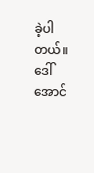ခဲ့ပါတယ်။ဒေါ်အောင်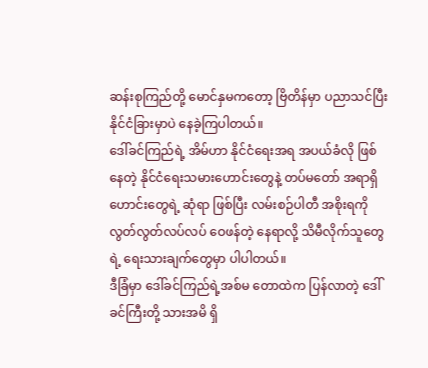ဆန်းစုကြည်တို့ မောင်နှမကတော့ ဗြိတိန်မှာ ပညာသင်ပြီး နိုင်ငံခြားမှာပဲ နေခဲ့ကြပါတယ်။
ဒေါ်ခင်ကြည်ရဲ့ အိမ်ဟာ နိုင်ငံရေးအရ အပယ်ခံလို ဖြစ် နေတဲ့ နိုင်ငံရေးသမားဟောင်းတွေနဲ့ တပ်မတော် အရာရှိဟောင်းတွေရဲ့ ဆုံရာ ဖြစ်ပြီး လမ်းစဉ်ပါတီ အစိုးရကို လွတ်လွတ်လပ်လပ် ဝေဖန်တဲ့ နေရာလို့ သိမီလိုက်သူတွေရဲ့ ရေးသားချက်တွေမှာ ပါပါတယ်။
ဒီခြံမှာ ဒေါ်ခင်ကြည်ရဲ့အစ်မ တောထဲက ပြန်လာတဲ့ ဒေါ်ခင်ကြီးတို့ သားအမိ ရှိ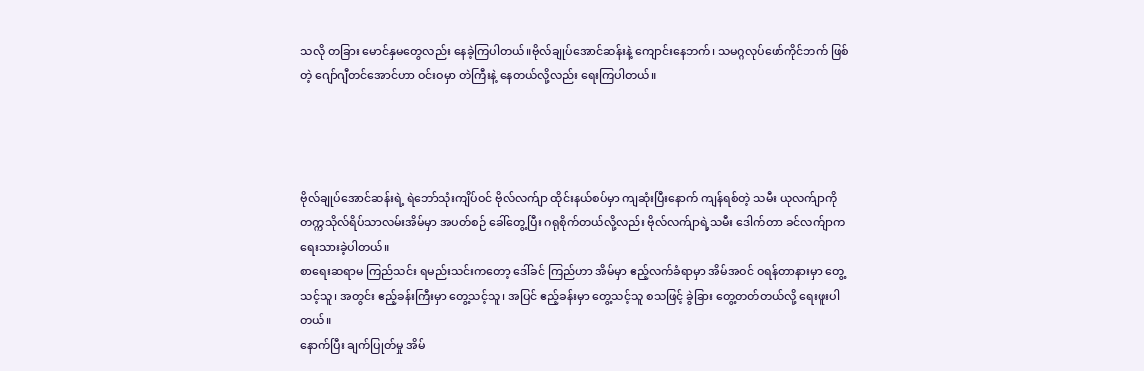သလို တခြား မောင်နှမတွေလည်း နေခဲ့ကြပါတယ်။ဗိုလ်ချုပ်အောင်ဆန်းနဲ့ ကျောင်းနေဘက်၊ သမဂ္ဂလုပ်ဖော်ကိုင်ဘက် ဖြစ်တဲ့ ဂျော်ဂျီတင်အောင်ဟာ ဝင်းဝမှာ တဲကြီးနဲ့ နေတယ်လို့လည်း ရေးကြပါတယ်။




ဗိုလ်ချုပ်အောင်ဆန်းရဲ့ ရဲဘော်သုံးကျိပ်ဝင် ဗိုလ်လက်ျာ ထိုင်းနယ်စပ်မှာ ကျဆုံးပြီးနောက် ကျန်ရစ်တဲ့ သမီး ယုလက်ျာကို တက္ကသိုလ်ရိပ်သာလမ်းအိမ်မှာ အပတ်စဉ် ခေါ်တွေ့ပြီး ဂရုစိုက်တယ်လို့လည်း ဗိုလ်လက်ျာရဲ့သမီး ဒေါက်တာ ခင်လက်ျာက ရေးသားခဲ့ပါတယ်။
စာရေးဆရာမ ကြည်သင်း ရမည်းသင်းကတော့ ဒေါ်ခင် ကြည်ဟာ အိမ်မှာ ဧည့်လက်ခံရာမှာ အိမ်အဝင် ဝရန်တာနားမှာ တွေ့သင့်သူ၊ အတွင်း ဧည့်ခန်းကြီးမှာ တွေ့သင့်သူ၊ အပြင် ဧည့်ခန်းမှာ တွေ့သင့်သူ စသဖြင့် ခွဲခြား တွေ့တတ်တယ်လို့ ရေးဖူးပါတယ်။
နောက်ပြီး ချက်ပြုတ်မှု အိမ်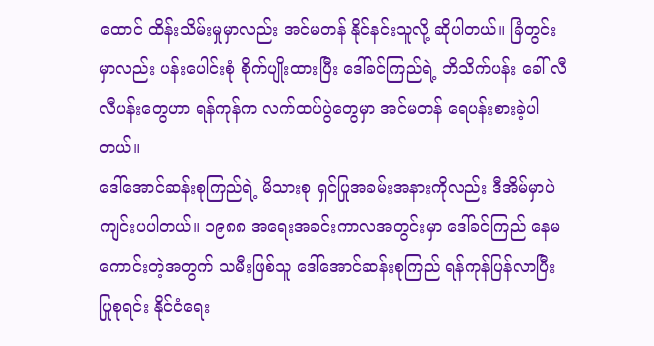ထောင် ထိန်းသိမ်းမှုမှာလည်း အင်မတန် နိုင်နင်းသူလို့ ဆိုပါတယ်။ ခြံတွင်းမှာလည်း ပန်းပေါင်းစုံ စိုက်ပျိုးထားပြီး ဒေါ်ခင်ကြည်ရဲ့ ဘိသိက်ပန်း ခေါ် လီလီပန်းတွေဟာ ရန်ကုန်က လက်ထပ်ပွဲတွေမှာ အင်မတန် ရေပန်းစားခဲ့ပါတယ်။
ဒေါ်အောင်ဆန်းစုကြည်ရဲ့ မိသားစု ရှင်ပြုအခမ်းအနားကိုလည်း ဒီအိမ်မှာပဲ ကျင်းပပါတယ်။ ၁၉၈၈ အရေးအခင်းကာလအတွင်းမှာ ဒေါ်ခင်ကြည် နေမကောင်းတဲ့အတွက် သမီးဖြစ်သူ ဒေါ်အောင်ဆန်းစုကြည် ရန်ကုန်ပြန်လာပြီး ပြုစုရင်း နိုင်ငံရေး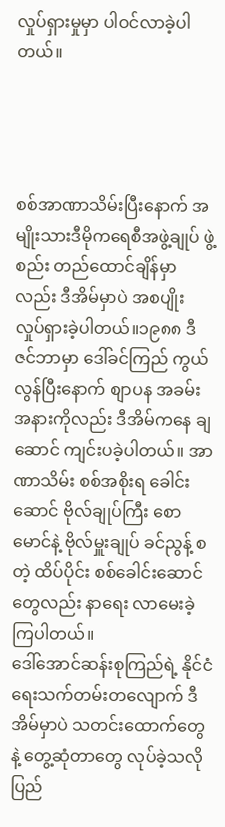လှုပ်ရှားမှုမှာ ပါဝင်လာခဲ့ပါတယ်။




စစ်အာဏာသိမ်းပြီးနောက် အမျိုးသားဒီမိုကရေစီအဖွဲ့ချုပ် ဖွဲ့စည်း တည်ထောင်ချိန်မှာလည်း ဒီအိမ်မှာပဲ အစပျိုး လှုပ်ရှားခဲ့ပါတယ်။၁၉၈၈ ဒီဇင်ဘာမှာ ဒေါ်ခင်ကြည် ကွယ်လွန်ပြီးနောက် စျာပန အခမ်းအနားကိုလည်း ဒီအိမ်ကနေ ချဆောင် ကျင်းပခဲ့ပါတယ်။ အာဏာသိမ်း စစ်အစိုးရ ခေါင်းဆောင် ဗိုလ်ချုပ်ကြီး စောမောင်နဲ့ ဗိုလ်မှူးချုပ် ခင်ညွန့် စတဲ့ ထိပ်ပိုင်း စစ်ခေါင်းဆောင်တွေလည်း နာရေး လာမေးခဲ့ကြပါတယ်။
ဒေါ်အောင်ဆန်းစုကြည်ရဲ့ နိုင်ငံရေးသက်တမ်းတလျောက် ဒီအိမ်မှာပဲ သတင်းထောက်တွေနဲ့ တွေ့ဆုံတာတွေ လုပ်ခဲ့သလို ပြည်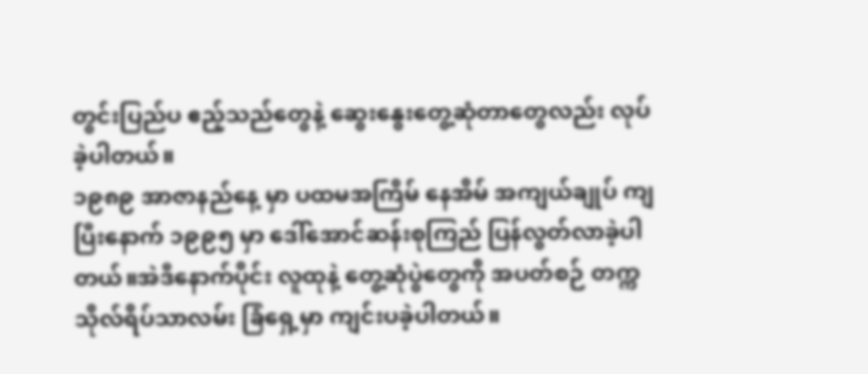တွင်းပြည်ပ ဧည့်သည်တွေနဲ့ ဆွေးနွေးတွေ့ဆုံတာတွေလည်း လုပ်ခဲ့ပါတယ်။
၁၉၈၉ အာဇာနည်နေ့ မှာ ပထမအကြိမ် နေအိမ် အကျယ်ချုပ် ကျပြီးနောက် ၁၉၉၅ မှာ ဒေါ်အောင်ဆန်းစုကြည် ပြန်လွတ်လာခဲ့ပါတယ်။အဲဒီနောက်ပိုင်း လူထုနဲ့ တွေ့ဆုံပွဲတွေကို အပတ်စဉ် တက္ကသိုလ်ရိပ်သာလမ်း ခြံရှေ့မှာ ကျင်းပခဲ့ပါတယ်။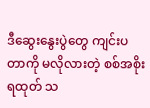ဒီဆွေးနွေးပွဲတွေ ကျင်းပတာကို မလိုလားတဲ့ စစ်အစိုးရထုတ် သ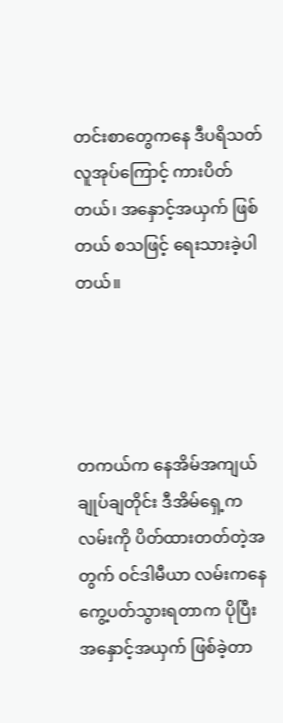တင်းစာတွေကနေ ဒီပရိသတ်လူအုပ်ကြောင့် ကားပိတ်တယ်၊ အနှောင့်အယှက် ဖြစ်တယ် စသဖြင့် ရေးသားခဲ့ပါတယ်။




တကယ်က နေအိမ်အကျယ်ချုပ်ချတိုင်း ဒီအိမ်ရှေ့က လမ်းကို ပိတ်ထားတတ်တဲ့အတွက် ဝင်ဒါမီယာ လမ်းကနေ ကွေ့ပတ်သွားရတာက ပိုပြီး အနှောင့်အယှက် ဖြစ်ခဲ့တာ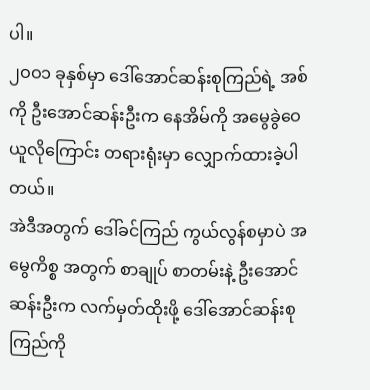ပါ။
၂ဝဝ၁ ခုနှစ်မှာ ဒေါ်အောင်ဆန်းစုကြည်ရဲ့ အစ်ကို ဦးအောင်ဆန်းဦးက နေအိမ်ကို အမွေခွဲဝေ ယူလိုကြောင်း တရားရုံးမှာ လျှောက်ထားခဲ့ပါတယ်။
အဲဒီအတွက် ဒေါ်ခင်ကြည် ကွယ်လွန်စမှာပဲ အမွေကိစ္စ အတွက် စာချုပ် စာတမ်းနဲ့ ဦးအောင်ဆန်းဦးက လက်မှတ်ထိုးဖို့ ဒေါ်အောင်ဆန်းစုကြည်ကို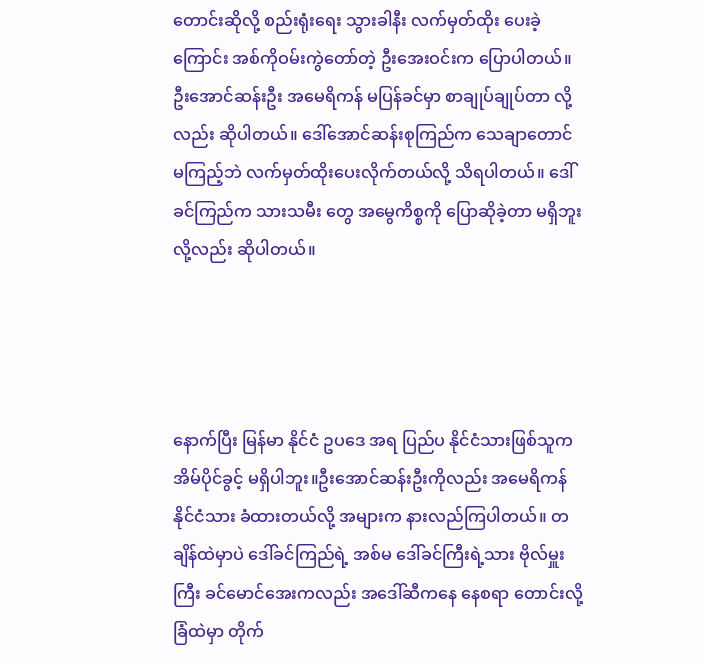တောင်းဆိုလို့ စည်းရုံးရေး သွားခါနီး လက်မှတ်ထိုး ပေးခဲ့ကြောင်း အစ်ကိုဝမ်းကွဲတော်တဲ့ ဦးအေးဝင်းက ပြောပါတယ်။
ဦးအောင်ဆန်းဦး အမေရိကန် မပြန်ခင်မှာ စာချုပ်ချုပ်တာ လို့လည်း ဆိုပါတယ်။ ဒေါ်အောင်ဆန်းစုကြည်က သေချာတောင် မကြည့်ဘဲ လက်မှတ်ထိုးပေးလိုက်တယ်လို့ သိရပါတယ်။ ဒေါ်ခင်ကြည်က သားသမီး တွေ အမွေကိစ္စကို ပြောဆိုခဲ့တာ မရှိဘူးလို့လည်း ဆိုပါတယ်။




နောက်ပြီး မြန်မာ နိုင်ငံ ဥပဒေ အရ ပြည်ပ နိုင်ငံသားဖြစ်သူက အိမ်ပိုင်ခွင့် မရှိပါဘူး။ဦးအောင်ဆန်းဦးကိုလည်း အမေရိကန် နိုင်ငံသား ခံထားတယ်လို့ အများက နားလည်ကြပါတယ်။ တချိန်ထဲမှာပဲ ဒေါ်ခင်ကြည်ရဲ့ အစ်မ ဒေါ်ခင်ကြီးရဲ့သား ဗိုလ်မှူးကြီး ခင်မောင်အေးကလည်း အဒေါ်ဆီကနေ နေစရာ တောင်းလို့ ခြံထဲမှာ တိုက်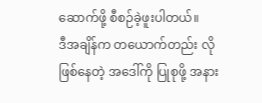ဆောက်ဖို့ စီစဉ်ခဲ့ဖူးပါတယ်။
ဒီအချိန်က တယောက်တည်း လို ဖြစ်နေတဲ့ အဒေါ်ကို ပြုစုဖို့ အနား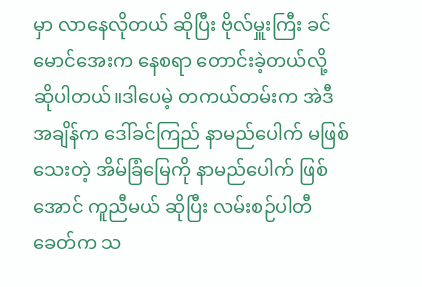မှာ လာနေလိုတယ် ဆိုပြီး ဗိုလ်မှူးကြီး ခင်မောင်အေးက နေစရာ တောင်းခဲ့တယ်လို့ ဆိုပါတယ်။ဒါပေမဲ့ တကယ်တမ်းက အဲဒီအချိန်က ဒေါ်ခင်ကြည် နာမည်ပေါက် မဖြစ်သေးတဲ့ အိမ်ခြံမြေကို နာမည်ပေါက် ဖြစ်အောင် ကူညီမယ် ဆိုပြီး လမ်းစဉ်ပါတီခေတ်က သ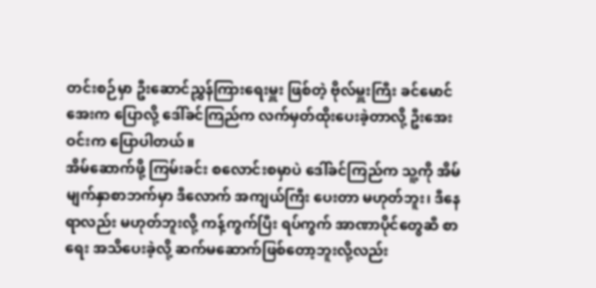တင်းစဉ်မှာ ဦးဆောင်ညွှန်ကြားရေးမှူး ဖြစ်တဲ့ ဗိုလ်မှူးကြီး ခင်မောင်အေးက ပြောလို့ ဒေါ်ခင်ကြည်က လက်မှတ်ထိုးပေးခဲ့တာလို့ ဦးအေးဝင်းက ပြောပါတယ်။
အိမ်ဆောက်ဖို့ ကြမ်းခင်း စလောင်းစမှာပဲ ဒေါ်ခင်ကြည်က သူ့ကို အိမ်မျက်နှာစာဘက်မှာ ဒီလောက် အကျယ်ကြီး ပေးတာ မဟုတ်ဘူး၊ ဒီနေရာလည်း မဟုတ်ဘူးလို့ ကန့်ကွက်ပြီး ရပ်ကွက် အာဏာပိုင်တွေဆီ စာရေး အသိပေးခဲ့လို့ ဆက်မဆောက်ဖြစ်တော့ဘူးလို့လည်း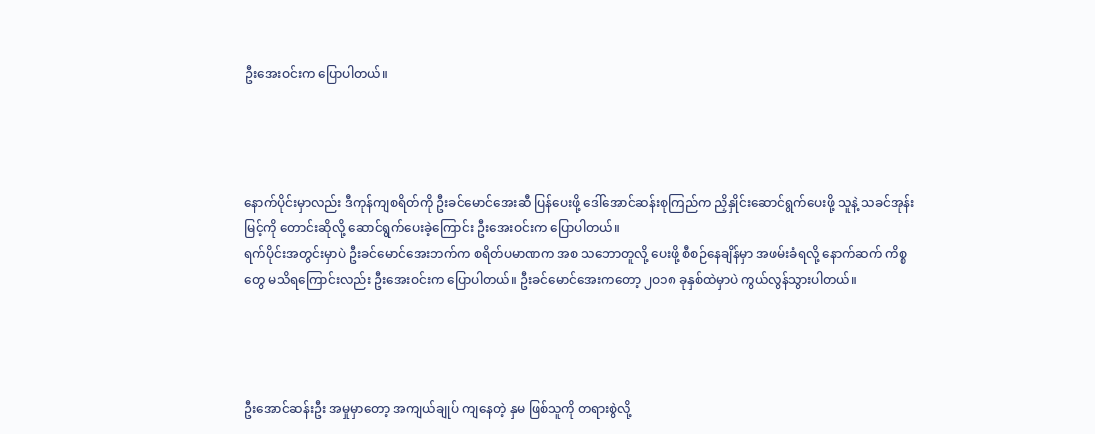ဦးအေးဝင်းက ပြောပါတယ်။




နောက်ပိုင်းမှာလည်း ဒီကုန်ကျစရိတ်ကို ဦးခင်မောင်အေးဆီ ပြန်ပေးဖို့ ဒေါ်အောင်ဆန်းစုကြည်က ညှိနှိုင်းဆောင်ရွက်ပေးဖို့ သူနဲ့ သခင်အုန်းမြင့်ကို တောင်းဆိုလို့ ဆောင်ရွက်ပေးခဲ့ကြောင်း ဦးအေးဝင်းက ပြောပါတယ်။
ရက်ပိုင်းအတွင်းမှာပဲ ဦးခင်မောင်အေးဘက်က စရိတ်ပမာဏက အစ သဘောတူလို့ ပေးဖို့ စီစဉ်နေချိန်မှာ အဖမ်းခံရလို့ နောက်ဆက် ကိစ္စတွေ မသိရကြောင်းလည်း ဦးအေးဝင်းက ပြောပါတယ်။ ဦးခင်မောင်အေးကတော့ ၂ဝ၁၈ ခုနှစ်ထဲမှာပဲ ကွယ်လွန်သွားပါတယ်။




ဦးအောင်ဆန်းဦး အမှုမှာတော့ အကျယ်ချုပ် ကျနေတဲ့ နှမ ဖြစ်သူကို တရားစွဲလို့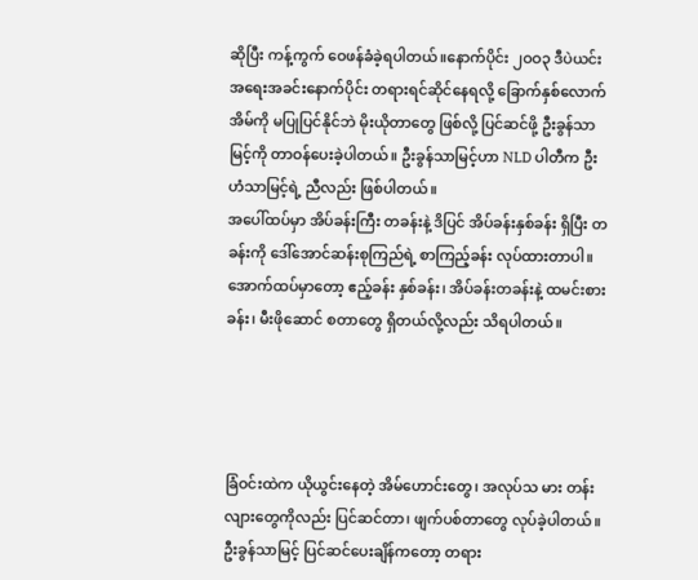ဆိုပြီး ကန့်ကွက် ဝေဖန်ခံခဲ့ရပါတယ်။နောက်ပိုင်း ၂ဝဝ၃ ဒီပဲယင်း အရေးအခင်းနောက်ပိုင်း တရားရင်ဆိုင်နေရလို့ ခြောက်နှစ်လောက် အိမ်ကို မပြုပြင်နိုင်ဘဲ မိုးယိုတာတွေ ဖြစ်လို့ ပြင်ဆင်ဖို့ ဦးခွန်သာမြင့်ကို တာဝန်ပေးခဲ့ပါတယ်။ ဦးခွန်သာမြင့်ဟာ NLD ပါတီက ဦးဟံသာမြင့်ရဲ့ ညီလည်း ဖြစ်ပါတယ်။
အပေါ်ထပ်မှာ အိပ်ခန်းကြီး တခန်းနဲ့ ဒိပြင် အိပ်ခန်းနှစ်ခန်း ရှိပြီး တခန်းကို ဒေါ်အောင်ဆန်းစုကြည်ရဲ့ စာကြည့်ခန်း လုပ်ထားတာပါ။ အောက်ထပ်မှာတော့ ဧည့်ခန်း နှစ်ခန်း၊ အိပ်ခန်းတခန်းနဲ့ ထမင်းစားခန်း၊ မီးဖိုဆောင် စတာတွေ ရှိတယ်လို့လည်း သိရပါတယ်။




ခြံဝင်းထဲက ယိုယွင်းနေတဲ့ အိမ်ဟောင်းတွေ၊ အလုပ်သ မား တန်းလျားတွေကိုလည်း ပြင်ဆင်တာ၊ ဖျက်ပစ်တာတွေ လုပ်ခဲ့ပါတယ်။ဦးခွန်သာမြင့် ပြင်ဆင်ပေးချိန်ကတော့ တရား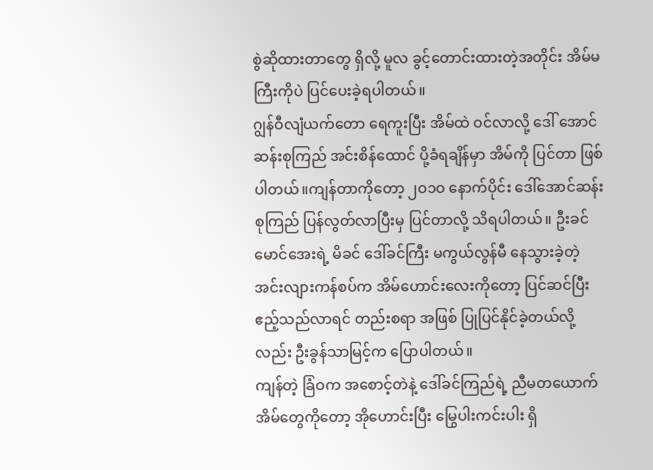စွဲဆိုထားတာတွေ ရှိလို့ မူလ ခွင့်တောင်းထားတဲ့အတိုင်း အိမ်မကြီးကိုပဲ ပြင်ပေးခဲ့ရပါတယ်။
ဂျွန်ဝီလျံယက်တော ရေကူးပြီး အိမ်ထဲ ဝင်လာလို့ ဒေါ် အောင်ဆန်းစုကြည် အင်းစိန်ထောင် ပို့ခံရချိန်မှာ အိမ်ကို ပြင်တာ ဖြစ်ပါတယ်။ကျန်တာကိုတော့ ၂ဝ၁ဝ နောက်ပိုင်း ဒေါ်အောင်ဆန်းစုကြည် ပြန်လွတ်လာပြီးမှ ပြင်တာလို့ သိရပါတယ်။ ဦးခင် မောင်အေးရဲ့ မိခင် ဒေါ်ခင်ကြီး မကွယ်လွန်မီ နေသွားခဲ့တဲ့ အင်းလျားကန်စပ်က အိမ်ဟောင်းလေးကိုတော့ ပြင်ဆင်ပြီး ဧည့်သည်လာရင် တည်းစရာ အဖြစ် ပြုပြင်နိုင်ခဲ့တယ်လို့လည်း ဦးခွန်သာမြင့်က ပြောပါတယ်။
ကျန်တဲ့ ခြံဝက အစောင့်တဲနဲ့ ဒေါ်ခင်ကြည်ရဲ့ ညီမတယောက်အိမ်တွေကိုတော့ အိုဟောင်းပြီး မြွေပါးကင်းပါး ရှိ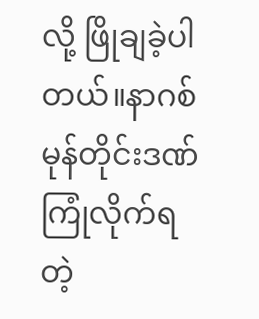လို့ ဖြိုချခဲ့ပါတယ်။နာဂစ်မုန်တိုင်းဒဏ်ကြုံလိုက်ရတဲ့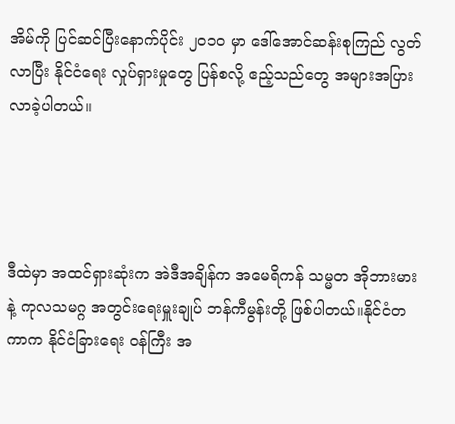အိမ်ကို ပြင်ဆင်ပြီးနောက်ပိုင်း ၂ဝ၁ဝ မှာ ဒေါ်အောင်ဆန်းစုကြည် လွတ်လာပြီး နိုင်ငံရေး လှုပ်ရှားမှုတွေ ပြန်စလို့ ဧည့်သည်တွေ အများအပြား လာခဲ့ပါတယ်။




ဒီထဲမှာ အထင်ရှားဆုံးက အဲဒီအချိန်က အမေရိကန် သမ္မတ အိုဘားမားနဲ့ ကုလသမဂ္ဂ အတွင်းရေးမှူးချုပ် ဘန်ကီမွန်းတို့ ဖြစ်ပါတယ်။နိုင်ငံတကာက နိုင်ငံခြားရေး ဝန်ကြီး အ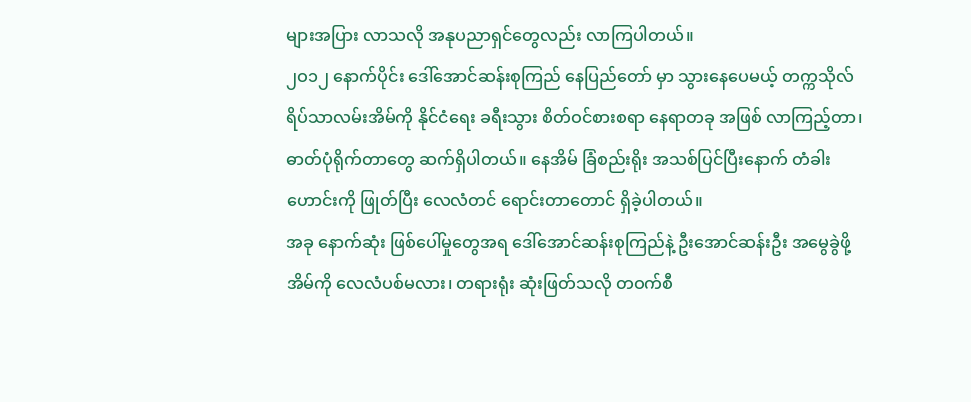များအပြား လာသလို အနုပညာရှင်တွေလည်း လာကြပါတယ်။
၂ဝ၁၂ နောက်ပိုင်း ဒေါ်အောင်ဆန်းစုကြည် နေပြည်တော် မှာ သွားနေပေမယ့် တက္ကသိုလ် ရိပ်သာလမ်းအိမ်ကို နိုင်ငံရေး ခရီးသွား စိတ်ဝင်စားစရာ နေရာတခု အဖြစ် လာကြည့်တာ၊ ဓာတ်ပုံရိုက်တာတွေ ဆက်ရှိပါတယ်။ နေအိမ် ခြံစည်းရိုး အသစ်ပြင်ပြီးနောက် တံခါးဟောင်းကို ဖြုတ်ပြီး လေလံတင် ရောင်းတာတောင် ရှိခဲ့ပါတယ်။
အခု နောက်ဆုံး ဖြစ်ပေါ်မှုတွေအရ ဒေါ်အောင်ဆန်းစုကြည်နဲ့ ဦးအောင်ဆန်းဦး အမွေခွဲဖို့ အိမ်ကို လေလံပစ်မလား၊ တရားရုံး ဆုံးဖြတ်သလို တဝက်စီ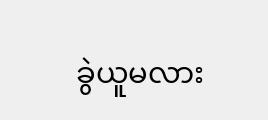ခွဲယူမလား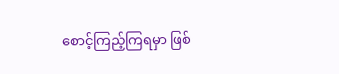စောင့်ကြည့်ကြရမှာ ဖြစ်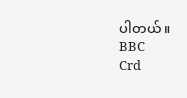ပါတယ်။
BBC
Crd